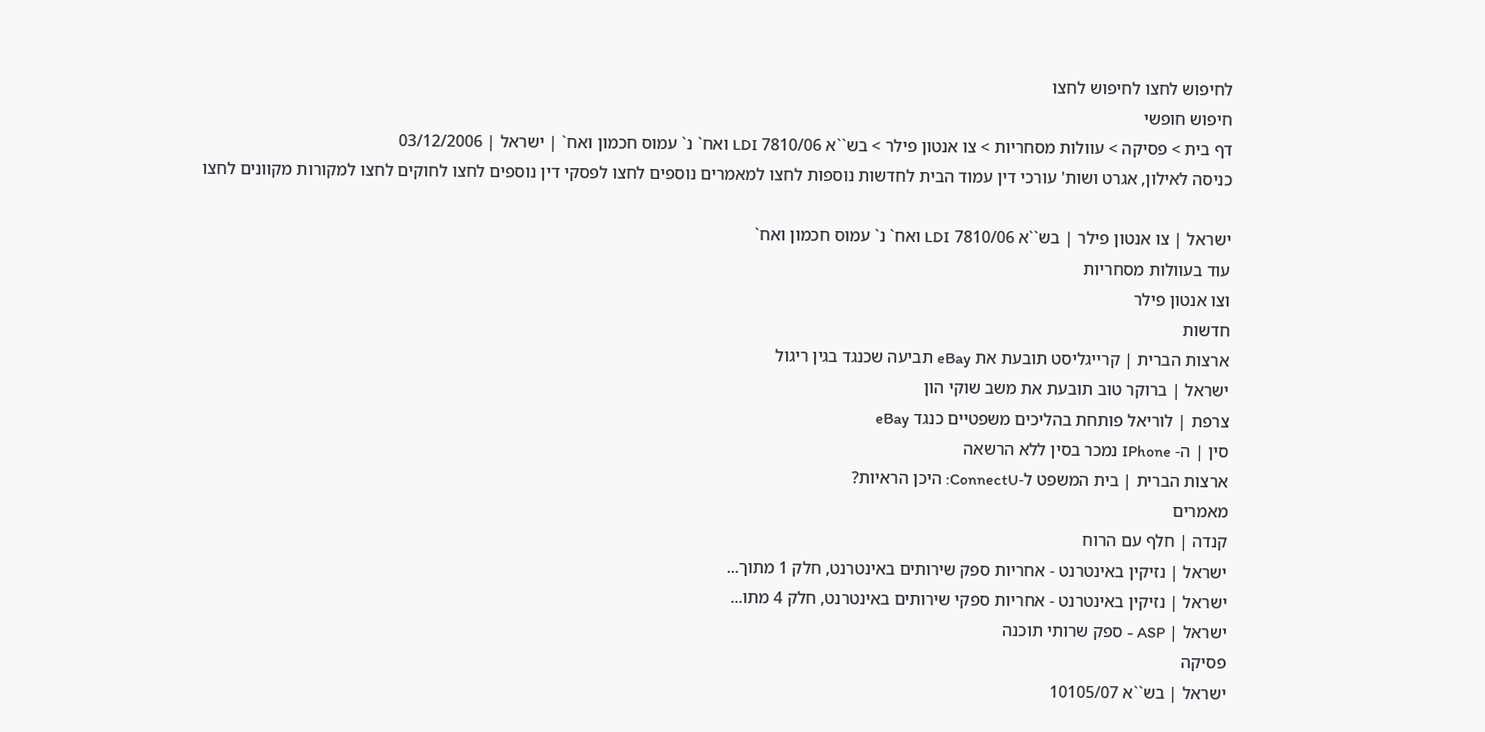לחיפוש לחצו לחיפוש לחצו
חיפוש חופשי
דף בית > פסיקה > עוולות מסחריות > צו אנטון פילר > בש``א 7810/06 LDI ואח` נ` עמוס חכמון ואח` | ישראל | 03/12/2006
כניסה לאילון, אגרט ושות' עורכי דין עמוד הבית לחדשות נוספות לחצו למאמרים נוספים לחצו לפסקי דין נוספים לחצו לחוקים לחצו למקורות מקוונים לחצו

ישראל | צו אנטון פילר | בש``א 7810/06 LDI ואח` נ` עמוס חכמון ואח`
עוד בעוולות מסחריות
וצו אנטון פילר
חדשות
ארצות הברית | קרייגליסט תובעת את eBay תביעה שכנגד בגין ריגול
ישראל | ברוקר טוב תובעת את משב שוקי הון
צרפת | לוריאל פותחת בהליכים משפטיים כנגד eBay
סין | ה- IPhone נמכר בסין ללא הרשאה
ארצות הברית | בית המשפט ל-ConnectU: היכן הראיות?
מאמרים
קנדה | חלף עם הרוח
ישראל | נזיקין באינטרנט - אחריות ספק שירותים באינטרנט, חלק 1 מתוך...
ישראל | נזיקין באינטרנט - אחריות ספקי שירותים באינטרנט, חלק 4 מתו...
ישראל | ASP - ספק שרותי תוכנה
פסיקה
ישראל | בש``א 10105/07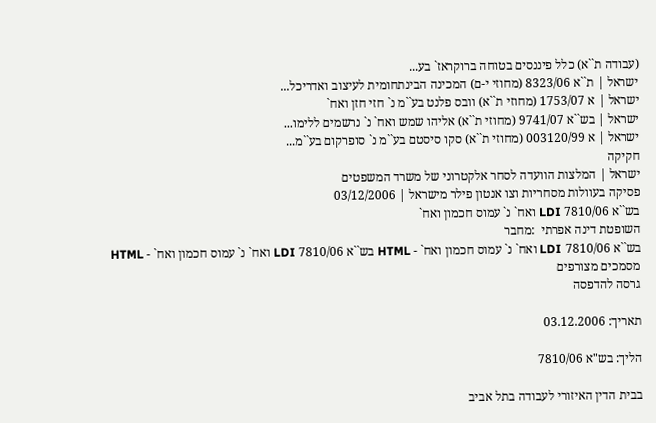(עבודה ת``א) כלל פיננסים בטוחה ברוקראז` בע...
ישראל | ת``א 8323/06 (מחוזי י-ם) המכינה הבינתחומית לעיצוב ואדריכל...
ישראל | א 1753/07 (מחוזי ת``א) וובס פלנט בע``מ נ` חזי חזן ואח`
ישראל | בש``א 9741/07 (מחוזי ת``א) אליהו שמש ואח` נ` נרשמים ללימו...
ישראל | א 003120/99 (מחוזי ת``א) סקו סיסטם בע``מ נ` סופרקום בע``מ...
חקיקה
ישראל | המלצות הוועדה לסחר אלקטרוני של משרד המשפטים
פסיקה בעוולות מסחריות וצו אנטון פילר מישראל | 03/12/2006
בש``א 7810/06 LDI ואח` נ` עמוס חכמון ואח`
השופטת דינה אפרתי  :מחבר
בש``א 7810/06 LDI ואח` נ` עמוס חכמון ואח` - HTML בש``א 7810/06 LDI ואח` נ` עמוס חכמון ואח` - HTML  מסמכים מצורפים
גרסה להדפסה

תאריך: 03.12.2006

הליך: בש"א 7810/06

בבית הדין האיזורי לעבודה בתל אביב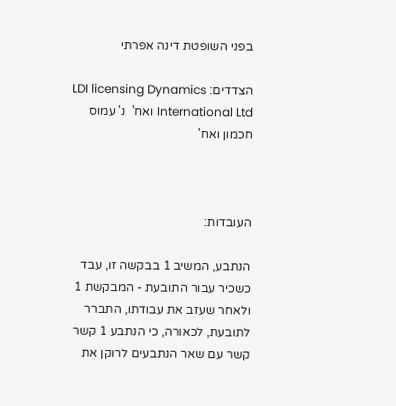בפני השופטת דינה אפרתי

הצדדים: LDI licensing Dynamics International Ltd ואח'  נ' עמוס חכמון ואח'



העובדות:

הנתבע, המשיב 1 בבקשה זו, עבד כשכיר עבור התובעת - המבקשת 1 ולאחר שעזב את עבודתו, התברר לתובעת, לכאורה, כי הנתבע 1 קשר קשר עם שאר הנתבעים לרוקן את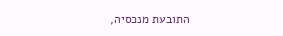התובעת מנכסיה,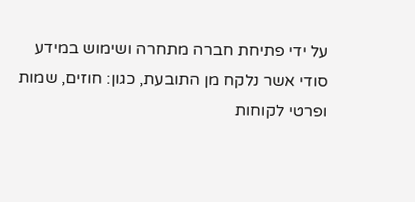על ידי פתיחת חברה מתחרה ושימוש במידע סודי אשר נלקח מן התובעת, כגון: חוזים, שמות ופרטי לקוחות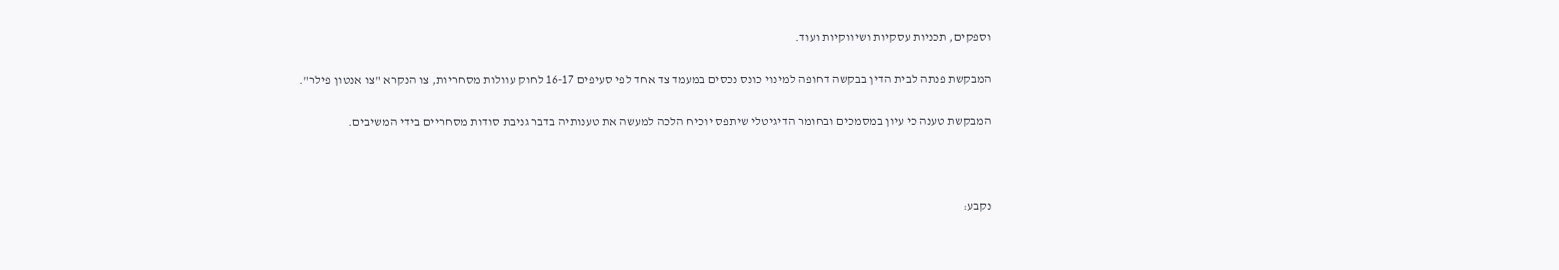וספקים, תכניות עסקיות ושיווקיות ועוד.

המבקשת פנתה לבית הדין בבקשה דחופה למינוי כונס נכסים במעמד צד אחד לפי סעיפים 16-17 לחוק עוולות מסחריות, צו הנקרא "צו אנטון פילר".

המבקשת טענה כי עיון במסמכים ובחומר הדיגיטלי שיתפס יוכיח הלכה למעשה את טענותיה בדבר גניבת סודות מסחריים בידי המשיבים.



נקבע: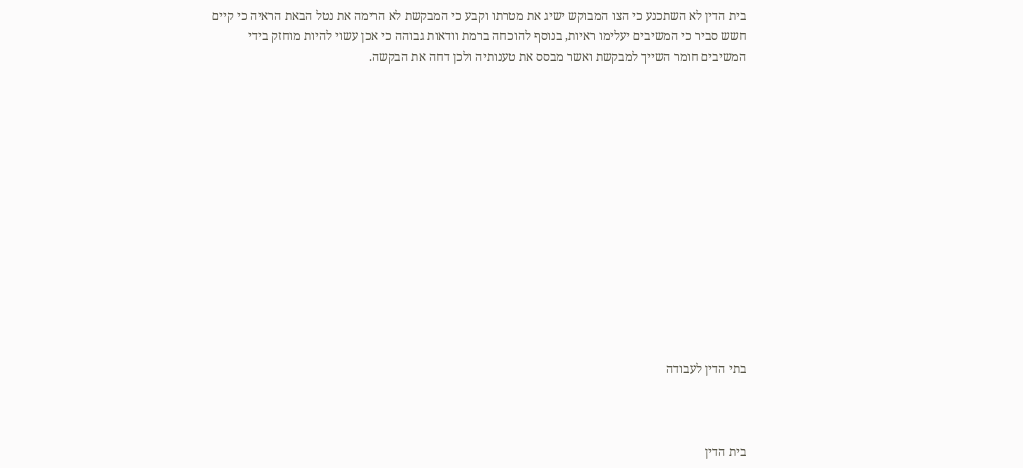בית הדין לא השתכנע כי הצו המבוקש ישיג את מטרתו וקבע כי המבקשת לא הרימה את נטל הבאת הראיה כי קיים חשש סביר כי המשיבים יעלימו ראיות, בנוסף להוכחה ברמת וודאות גבוהה כי אכן עשוי להיות מוחזק בידי המשיבים חומר השייך למבקשת ואשר מבסס את טענותיה ולכן דחה את הבקשה.














בתי הדין לעבודה



בית הדין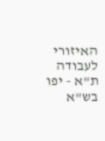האיזורי לעבודה ת"א - יפו                                                         בש"א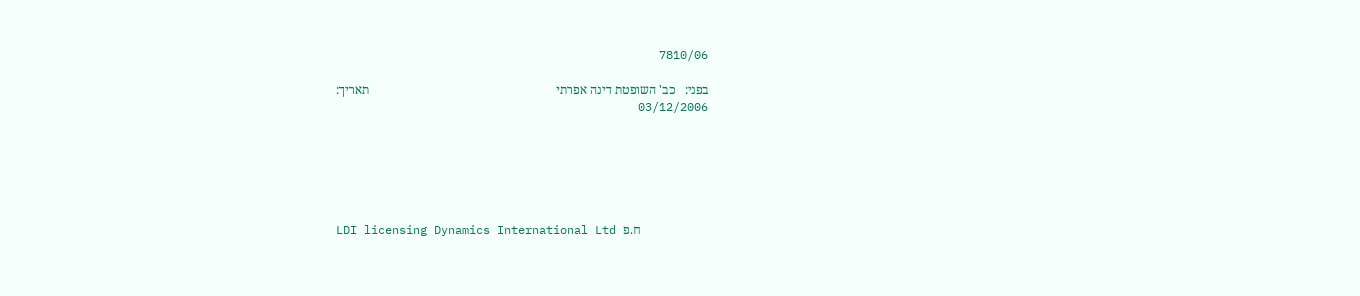7810/06

בפני:   כב' השופטת דינה אפרתי                                                            תאריך: 03/12/2006






LDI licensing Dynamics International Ltd ח.פ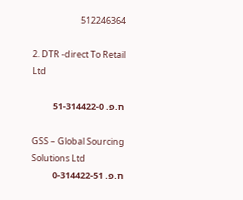512246364

2. DTR -direct To Retail Ltd

ח.פ. 51-314422-0

GSS – Global Sourcing Solutions Ltd
ח.פ. 0-314422-51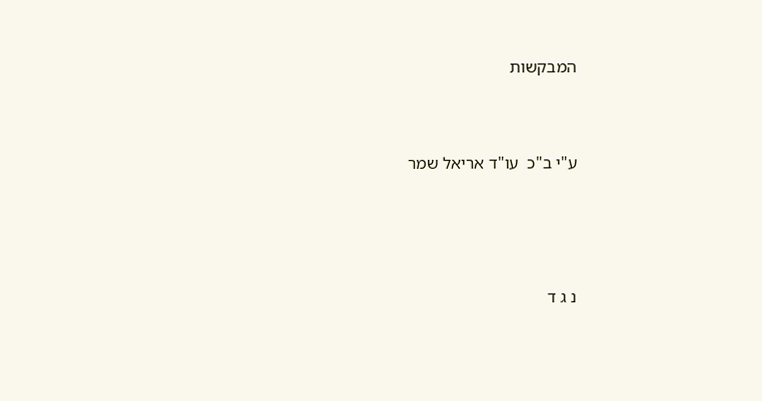המבקשות




ע"י ב"כ  עו"ד אריאל שמר






נ ג ד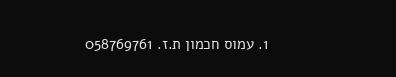1. עמוס חכמון ת.ז. 058769761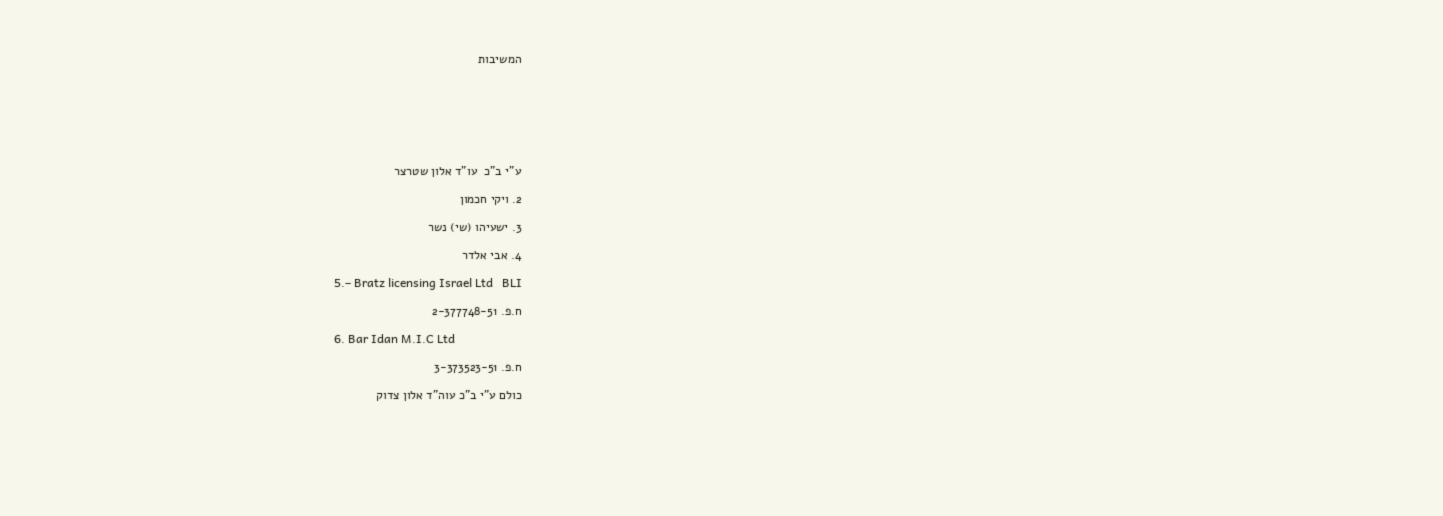המשיבות







ע"י ב"כ  עו"ד אלון שטרצר

2. ויקי חכמון

3. ישעיהו (שי) נשר

4. אבי אלדר

5.– Bratz licensing Israel Ltd   BLI

ח.פ. 2-377748-51

6. Bar Idan M.I.C Ltd

ח.פ. 3-373523-51

כולם ע"י ב"כ עוה"ד אלון צדוק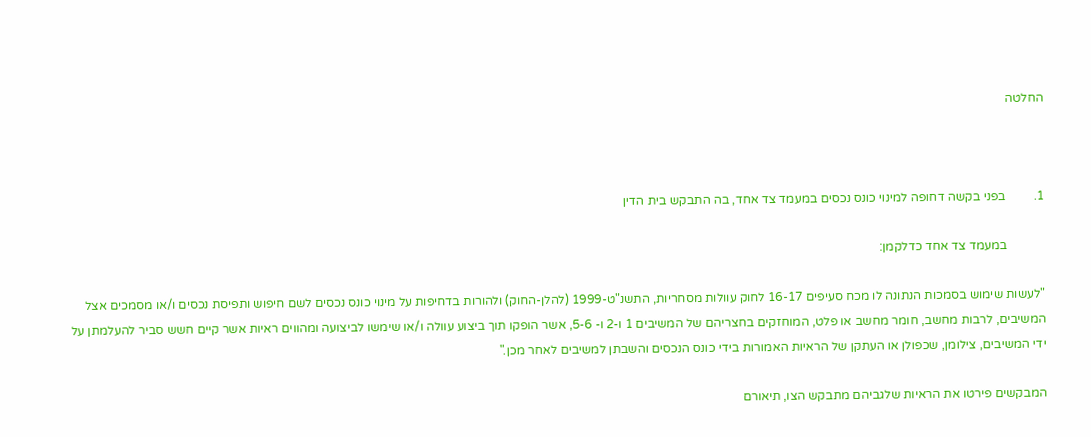החלטה



1.         בפני בקשה דחופה למינוי כונס נכסים במעמד צד אחד, בה התבקש בית הדין

            במעמד צד אחד כדלקמן:

"לעשות שימוש בסמכות הנתונה לו מכח סעיפים 16-17 לחוק עוולות מסחריות, התשנ"ט-1999 (להלן-החוק) ולהורות בדחיפות על מינוי כונס נכסים לשם חיפוש ותפיסת נכסים ו/או מסמכים אצל המשיבים, לרבות מחשב, חומר מחשב או פלט, המוחזקים בחצריהם של המשיבים 1 ו-2 ו- 5-6, אשר הופקו תוך ביצוע עוולה ו/או שימשו לביצועה ומהווים ראיות אשר קיים חשש סביר להעלמתן על ידי המשיבים, צילומן, שכפולן או העתקן של הראיות האמורות בידי כונס הנכסים והשבתן למשיבים לאחר מכן."

המבקשים פירטו את הראיות שלגביהם מתבקש הצו, תיאורם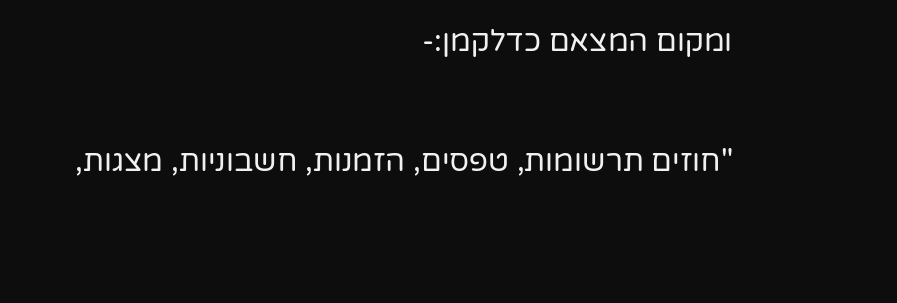ומקום המצאם כדלקמן:-

"חוזים תרשומות, טפסים, הזמנות, חשבוניות, מצגות,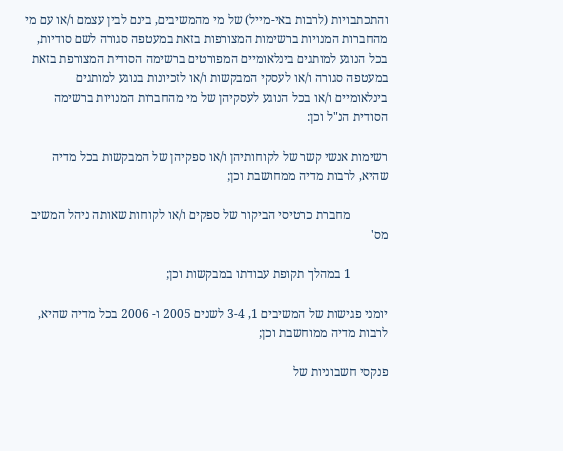והתכתבויות (לרבות באי-מייל) של מי מהמשיבים, בינם לבין עצמם ו/או עם מי מהחברות המנויות ברשימות המצורפות בזאת במעטפה סגורה לשם סודיות, בכל הנוגע למותגים בינלאומיים המפורטים ברשימה הסודית המצורפת בזאת במעטפה סגורה ו/או לעסקי המבקשות ו/או לזכיונות בנוגע למותגים בינלאומיים ו/או בכל הנוגע לעסקיהן של מי מהחברות המנויות ברשימה הסודית הנ"ל וכן:

רשימות אנשי קשר של לקוחותיהן ו/או ספקיהן של המבקשות בכל מדיה שהיא, לרבות מדיה ממחושבת וכן;

            מחברת כרטיסי הביקור של ספקים ו/או לקוחות שאותה ניהל המשיב מס'

            1 במהלך תקופת עבודתו במבקשות וכן;

יומני פגישות של המשיבים 1, 3-4 לשנים 2005 ו- 2006 בכל מדיה שהיא, לרבות מדיה ממוחשבת וכן;

פנקסי חשבוניות של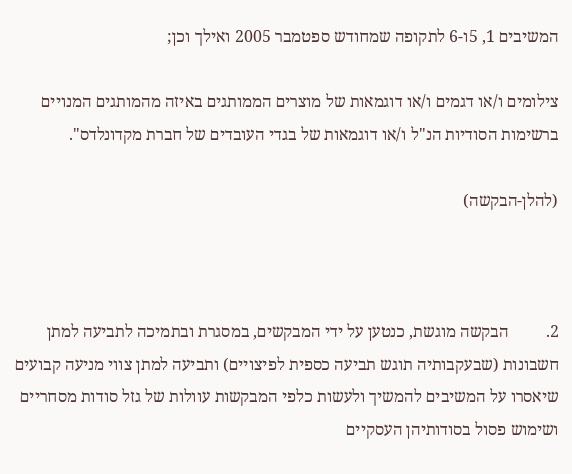המשיבים 1, 5ו-6 לתקופה שמחודש ספטמבר 2005 ואילך וכן;

צילומים ו/או דגמים ו/או דוגמאות של מוצרים הממותגים באיזה מהמותגים המנויים ברשימות הסודיות הנ"ל ו/או דוגמאות של בגדי העובדים של חברת מקדונלדס".

(להלן-הבקשה)



2.         הבקשה מוגשת, כנטען על ידי המבקשים, במסגרת ובתמיכה לתביעה למתן חשבונות (שבעקבותיה תוגש תביעה כספית לפיצויים) ותביעה למתן צווי מניעה קבועים שיאסרו על המשיבים להמשיך ולעשות כלפי המבקשות עוולות של גזל סודות מסחריים ושימוש פסול בסודותיהן העסקיים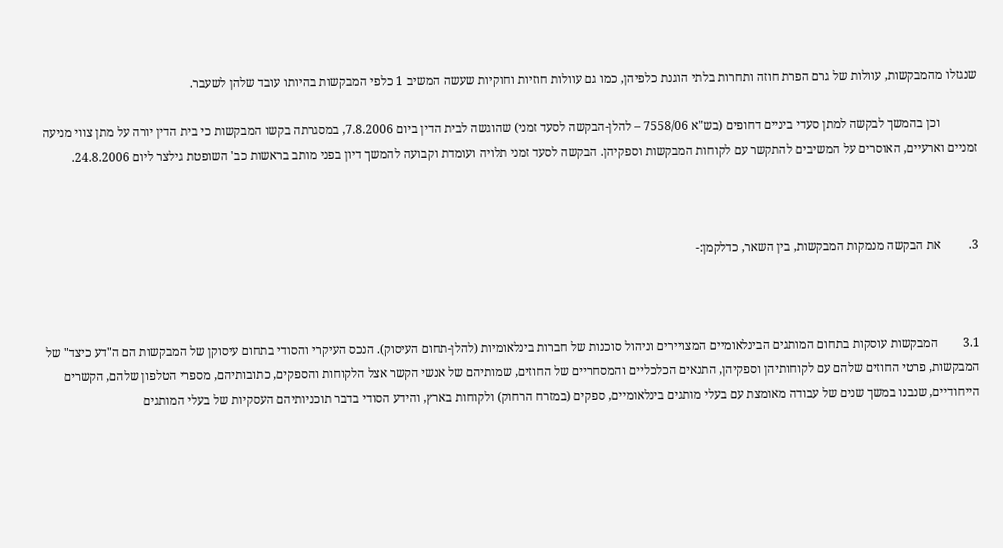שנגזלו מהמבקשות, עוולות של גרם הפרת חוזה ותחרות בלתי הוגנת כלפיהן, כמו גם עוולות חוזיות וחוקיות שעשה המשיב 1 כלפי המבקשות בהיותו עובד שלהן לשעבר.

            וכן בהמשך לבקשה למתן סעדי ביניים דחופים (בש"א 7558/06 – להלן-הבקשה לסעד זמני) שהוגשה לבית הדין ביום 7.8.2006, במסגרתה בקשו המבקשות כי בית הדין יורה על מתן צווי מניעה זמניים וארעיים, האוסרים על המשיבים להתקשר עם לקוחות המבקשות וספקיהן. הבקשה לסעד זמני תלויה ועומדת וקבועה להמשך דיון בפני מותב בראשות כב' השופטת גילצר ליום 24.8.2006.



3.         את הבקשה מנמקות המבקשות, בין השאר, כדלקמן:-



3.1        המבקשות עוסקות בתחום המותגים הבינלאומיים המצויירים וניהול סוכנות של חברות בינלאומיות (להלן-תחום העיסוק). הנכס העיקרי והסודי בתחום עיסוקן של המבקשות הם ה"דע כיצד" של המבקשות, פרטי החוזים שלהם עם לקוחותיהן וספקיהן, התנאים הכלכליים והמסחריים של החוזים, שמותיהם של אנשי הקשר אצל הלקוחות והספקים, כתובותיהם, מספרי הטלפון שלהם, הקשרים הייחודיים, שנבנו במשך שנים של עבודה מאומצת עם בעלי מותגים בינלאומיים, ספקים (במזרח הרחוק) ולקוחות בארץ, והידע הסודי בדבר תוכניותיהם העסקיות של בעלי המותגים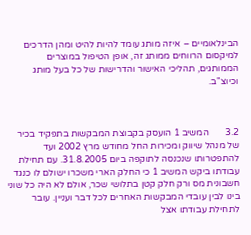הבינלאומיים – איזה מותג עומד להיות להיט ומהן הדרכים למיקסום הרווחים ממותג זה, אופן הטיפול במוצרים הממותגים, תהליכי האישור והדרישות של כל בעל מותג וכיוצ"ב.



3.2       המשיב 1 הועסק בקבוצת המבקשות בתפקיד בכיר של מנהל שיווק ומכירות החל מחודש מרץ 2002 ועד להתפטרותו שנכנסה לתוקפה ביום 31.8.2005. עם תחילת עבודתו ביקש המשיב 1 כי החלק הארי משכרו ישולם לו כנגד חשבונית מס ורק חלק קטן בתלושי שכר, אולם לא היה כל שוני בינו לבין עובדי המבקשות האחרים לכל דבר ועניין. עובר לתחילת עבודתו אצל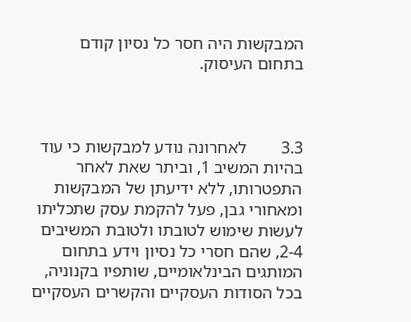המבקשות היה חסר כל נסיון קודם בתחום העיסוק.



3.3        לאחרונה נודע למבקשות כי עוד בהיות המשיב 1, וביתר שאת לאחר התפטרותו, ללא ידיעתן של המבקשות ומאחורי גבן, פעל להקמת עסק שתכליתו לעשות שימוש לטובתו ולטובת המשיבים 2-4, שהם חסרי כל נסיון וידע בתחום המותגים הבינלאומיים, שותפיו בקנוניה, בכל הסודות העסקיים והקשרים העסקיים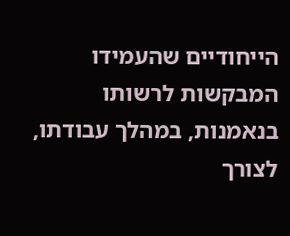הייחודיים שהעמידו המבקשות לרשותו בנאמנות, במהלך עבודתו, לצורך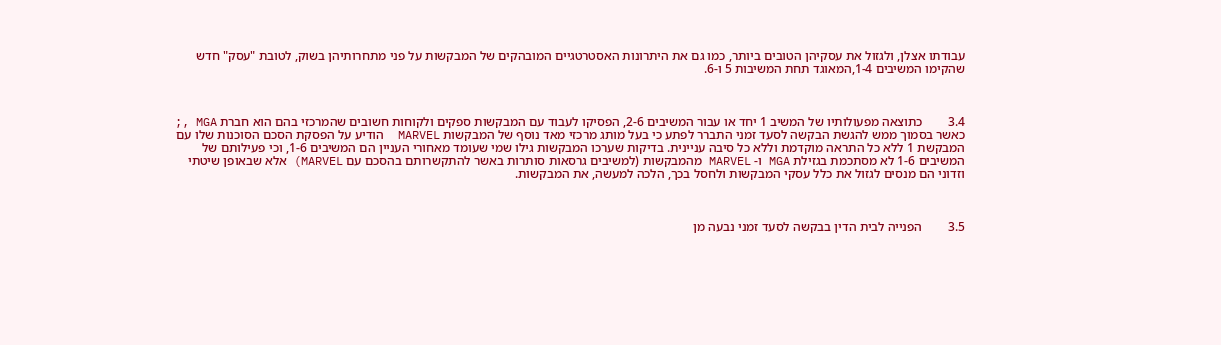עבודתו אצלן, ולגזול את עסקיהן הטובים ביותר, כמו גם את היתרונות האסטרטגיים המובהקים של המבקשות על פני מתחרותיהן בשוק, לטובת "עסק" חדש שהקימו המשיבים 1-4,המאוגד תחת המשיבות 5 ו-6.



3.4        כתוצאה מפעולותיו של המשיב 1 יחד או עבור המשיבים 2-6, הפסיקו לעבוד עם המבקשות ספקים ולקוחות חשובים שהמרכזי בהם הוא חברת MGA ,; כאשר בסמוך ממש להגשת הבקשה לסעד זמני התברר לפתע כי בעל מותג מרכזי מאד נוסף של המבקשות MARVEL  הודיע על הפסקת הסכם הסוכנות שלו עם המבקשת 1 ללא כל התראה מוקדמת וללא כל סיבה עניינית. בדיקות שערכו המבקשות גילו שמי שעומד מאחורי העניין הם המשיבים 1-6, וכי פעילותם של המשיבים 1-6 לא מסתכמת בגזילת MGA ו- MARVEL מהמבקשות (למשיבים גרסאות סותרות באשר להתקשרותם בהסכם עם MARVEL) אלא שבאופן שיטתי וזדוני הם מנסים לגזול את כלל עסקי המבקשות ולחסל בכך, הלכה למעשה, את המבקשות.



3.5        הפנייה לבית הדין בבקשה לסעד זמני נבעה מן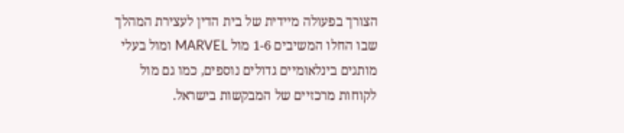הצורך בפעולה מיידית של בית הדין לעצירת המהלך שבו החלו המשיבים 1-6 מול MARVEL ומול בעלי מותגים בינלאומיים גדולים נוספים, כמו גם מול לקוחות מרכזיים של המבקשות בישראל.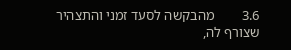3.6        מהבקשה לסעד זמני והתצהיר שצורף לה,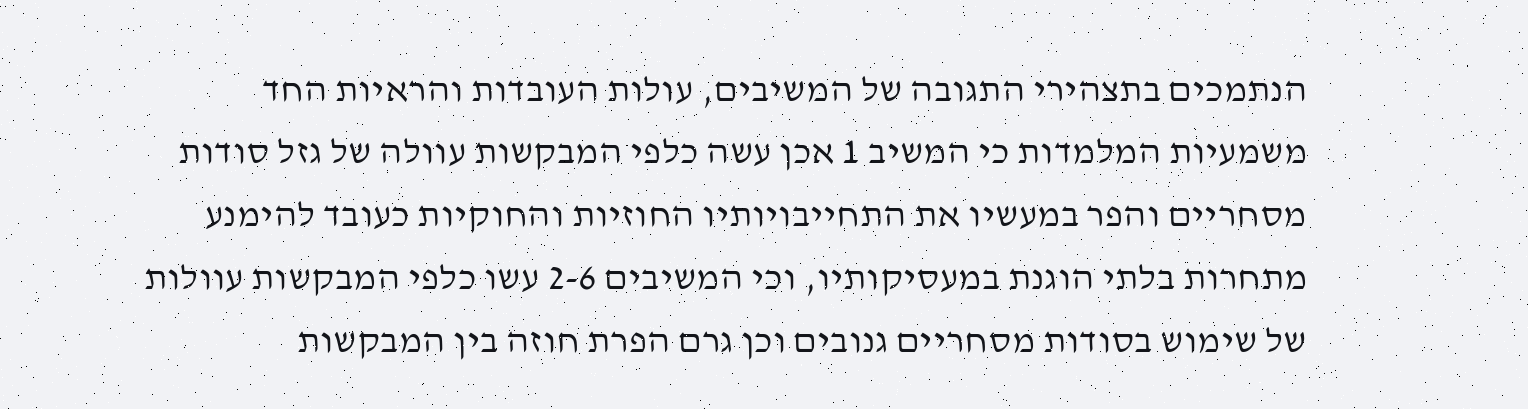הנתמכים בתצהירי התגובה של המשיבים, עולות העובדות והראיות החד משמעיות המלמדות כי המשיב 1 אכן עשה כלפי המבקשות עוולה של גזל סודות מסחריים והפר במעשיו את התחייבויותיו החוזיות והחוקיות כעובד להימנע מתחרות בלתי הוגנת במעסיקותיו, וכי המשיבים 2-6 עשו כלפי המבקשות עוולות של שימוש בסודות מסחריים גנובים וכן גרם הפרת חוזה בין המבקשות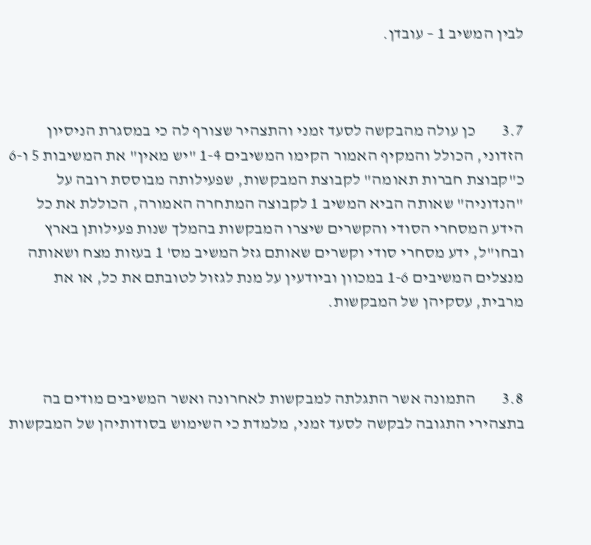לבין המשיב 1 – עובדן.



3.7        כן עולה מהבקשה לסעד זמני והתצהיר שצורף לה כי במסגרת הניסיון הזדוני, הכולל והמקיף האמור הקימו המשיבים 1-4 "יש מאין" את המשיבות 5 ו-6 כ"קבוצת חברות תאומה" לקבוצת המבקשות, שפעילותה מבוססת רובה על "הנדוניה" שאותה הביא המשיב 1 לקבוצה המתחרה האמורה, הכוללת את כל הידע המסחרי הסודי והקשרים שיצרו המבקשות בהמלך שנות פעילותן בארץ ובחו"ל, ידע מסחרי סודי וקשרים שאותם גזל המשיב מס' 1 בעזות מצח ושאותה מנצלים המשיבים 1-6 במכוון וביודעין על מנת לגזול לטובתם את כל, או את מרבית, עסקיהן של המבקשות.



3.8        התמונה אשר התגלתה למבקשות לאחרונה ואשר המשיבים מודים בה בתצהירי התגובה לבקשה לסעד זמני, מלמדת כי השימוש בסודותיהן של המבקשות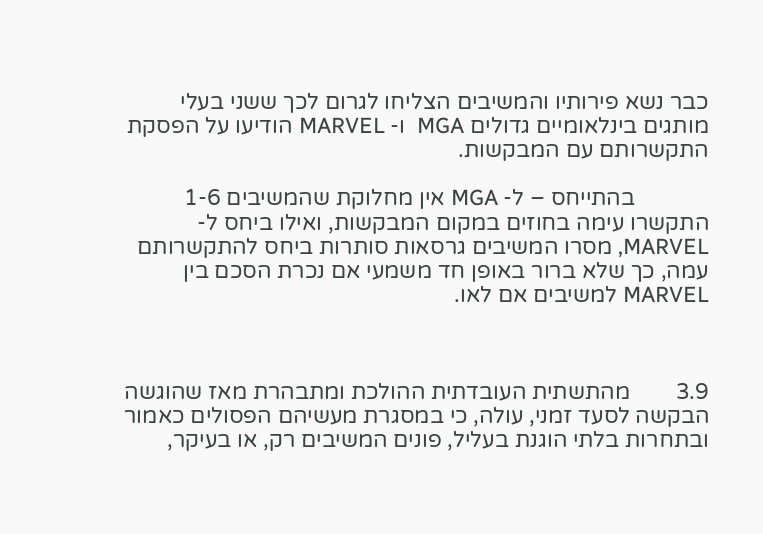כבר נשא פירותיו והמשיבים הצליחו לגרום לכך ששני בעלי מותגים בינלאומיים גדולים MGA  ו- MARVEL הודיעו על הפסקת התקשרותם עם המבקשות.

             בהתייחס – ל- MGA אין מחלוקת שהמשיבים 1-6 התקשרו עימה בחוזים במקום המבקשות, ואילו ביחס ל- MARVEL, מסרו המשיבים גרסאות סותרות ביחס להתקשרותם עמה, כך שלא ברור באופן חד משמעי אם נכרת הסכם בין MARVEL למשיבים אם לאו.



3.9        מהתשתית העובדתית ההולכת ומתבהרת מאז שהוגשה הבקשה לסעד זמני, עולה, כי במסגרת מעשיהם הפסולים כאמור ובתחרות בלתי הוגנת בעליל, פונים המשיבים רק, או בעיקר,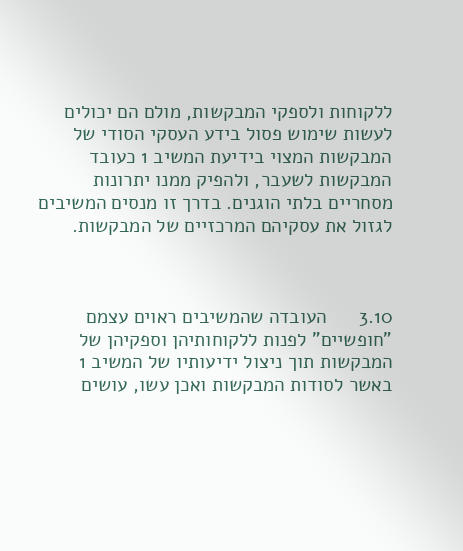ללקוחות ולספקי המבקשות, מולם הם יכולים לעשות שימוש פסול בידע העסקי הסודי של המבקשות המצוי בידיעת המשיב 1 כעובד המבקשות לשעבר, ולהפיק ממנו יתרונות מסחריים בלתי הוגנים. בדרך זו מנסים המשיבים לגזול את עסקיהם המרכזיים של המבקשות.



3.10      העובדה שהמשיבים ראוים עצמם "חופשיים" לפנות ללקוחותיהן וספקיהן של המבקשות תוך ניצול ידיעותיו של המשיב 1 באשר לסודות המבקשות ואכן עשו, עושים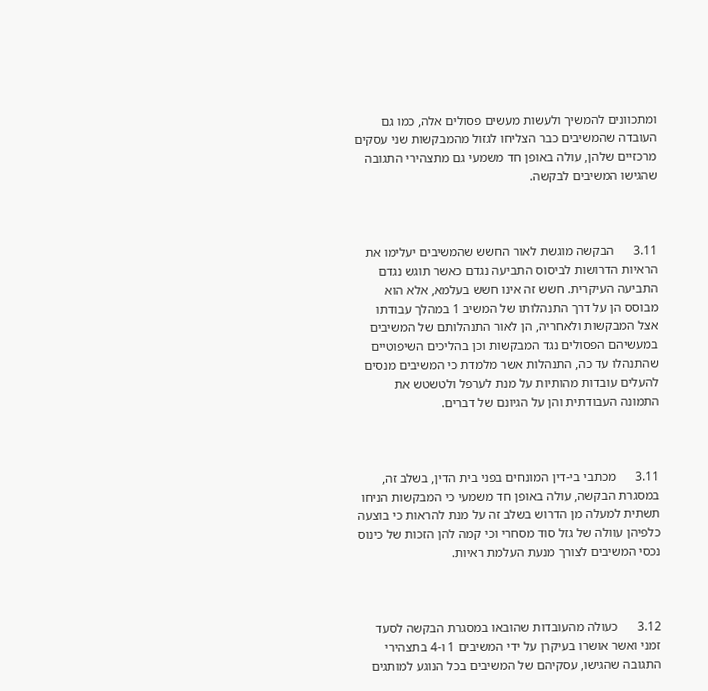ומתכוונים להמשיך ולעשות מעשים פסולים אלה, כמו גם העובדה שהמשיבים כבר הצליחו לגזול מהמבקשות שני עסקים מרכזיים שלהן, עולה באופן חד משמעי גם מתצהירי התגובה שהגישו המשיבים לבקשה.



3.11      הבקשה מוגשת לאור החשש שהמשיבים יעלימו את הראיות הדרושות לביסוס התביעה נגדם כאשר תוגש נגדם התביעה העיקרית. חשש זה אינו חשש בעלמא, אלא הוא מבוסס הן על דרך התנהלותו של המשיב 1 במהלך עבודתו אצל המבקשות ולאחריה, הן לאור התנהלותם של המשיבים במעשיהם הפסולים נגד המבקשות וכן בהליכים השיפוטיים שהתנהלו עד כה, התנהלות אשר מלמדת כי המשיבים מנסים להעלים עובדות מהותיות על מנת לערפל ולטשטש את התמונה העבודתית והן על הגיונם של דברים.



3.11      מכתבי בי-דין המונחים בפני בית הדין, בשלב זה, במסגרת הבקשה, עולה באופן חד משמעי כי המבקשות הניחו תשתית למעלה מן הדרוש בשלב זה על מנת להראות כי בוצעה כלפיהן עוולה של גזל סוד מסחרי וכי קמה להן הזכות של כינוס נכסי המשיבים לצורך מנעת העלמת ראיות.



3.12      כעולה מהעובדות שהובאו במסגרת הבקשה לסעד זמני ואשר אושרו בעיקרן על ידי המשיבים 1 ו-4 בתצהירי התגובה שהגישו, עסקיהם של המשיבים בכל הנוגע למותגים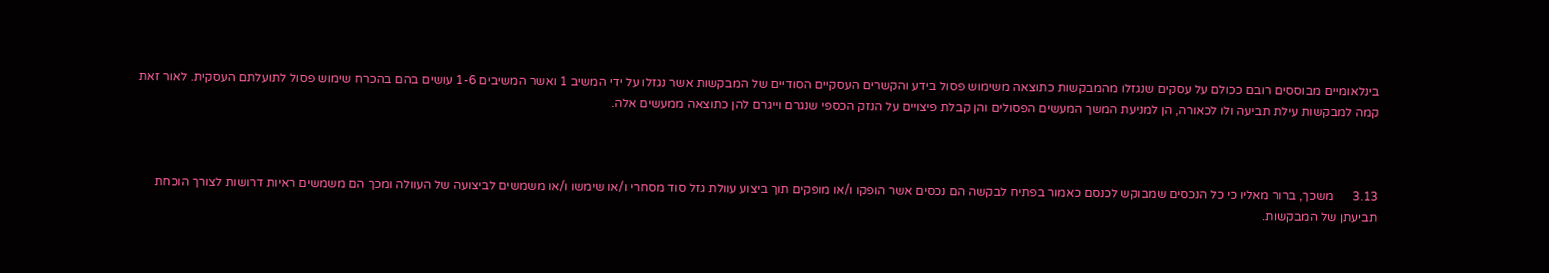בינלאומיים מבוססים רובם ככולם על עסקים שנגזלו מהמבקשות כתוצאה משימוש פסול בידע והקשרים העסקיים הסודיים של המבקשות אשר נגזלו על ידי המשיב 1 ואשר המשיבים 1-6 עושים בהם בהכרח שימוש פסול לתועלתם העסקית. לאור זאת קמה למבקשות עילת תביעה ולו לכאורה, הן למניעת המשך המעשים הפסולים והן קבלת פיצויים על הנזק הכספי שנגרם וייגרם להן כתוצאה ממעשים אלה.



3.13      משכך, ברור מאליו כי כל הנכסים שמבוקש לכנסם כאמור בפתיח לבקשה הם נכסים אשר הופקו ו/או מופקים תוך ביצוע עוולת גזל סוד מסחרי ו/או שימשו ו/או משמשים לביצועה של העוולה ומכך הם משמשים ראיות דרושות לצורך הוכחת תביעתן של המבקשות.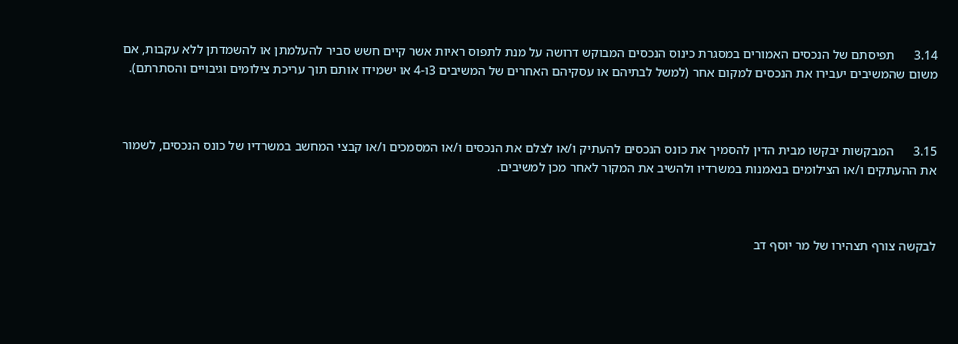3.14      תפיסתם של הנכסים האמורים במסגרת כינוס הנכסים המבוקש דרושה על מנת לתפוס ראיות אשר קיים חשש סביר להעלמתן או להשמדתן ללא עקבות, אם משום שהמשיבים יעבירו את הנכסים למקום אחר (למשל לבתיהם או עסקיהם האחרים של המשיבים 3ו-4 או ישמידו אותם תוך עריכת צילומים וגיבויים והסתרתם).



3.15      המבקשות יבקשו מבית הדין להסמיך את כונס הנכסים להעתיק ו/או לצלם את הנכסים ו/או המסמכים ו/או קבצי המחשב במשרדיו של כונס הנכסים, לשמור את ההעתקים ו/או הצילומים בנאמנות במשרדיו ולהשיב את המקור לאחר מכן למשיבים.



לבקשה צורף תצהירו של מר יוסף דב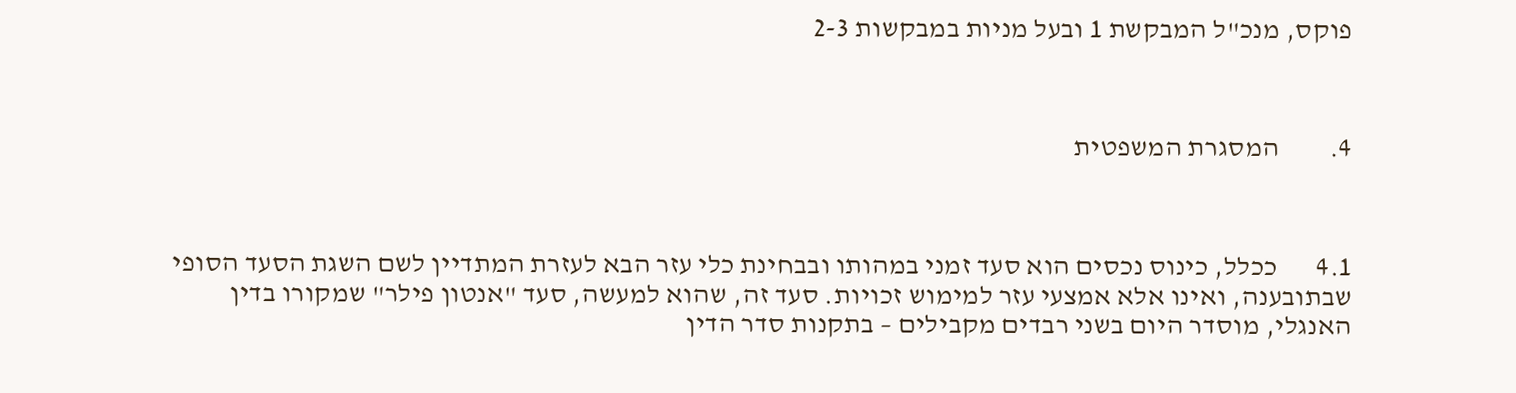פוקס, מנכ"ל המבקשת 1 ובעל מניות במבקשות 2-3



4.         המסגרת המשפטית



4.1       ככלל, כינוס נכסים הוא סעד זמני במהותו ובבחינת כלי עזר הבא לעזרת המתדיין לשם השגת הסעד הסופי שבתובענה, ואינו אלא אמצעי עזר למימוש זכויות. סעד זה, שהוא למעשה, סעד "אנטון פילר" שמקורו בדין האנגלי, מוסדר היום בשני רבדים מקבילים – בתקנות סדר הדין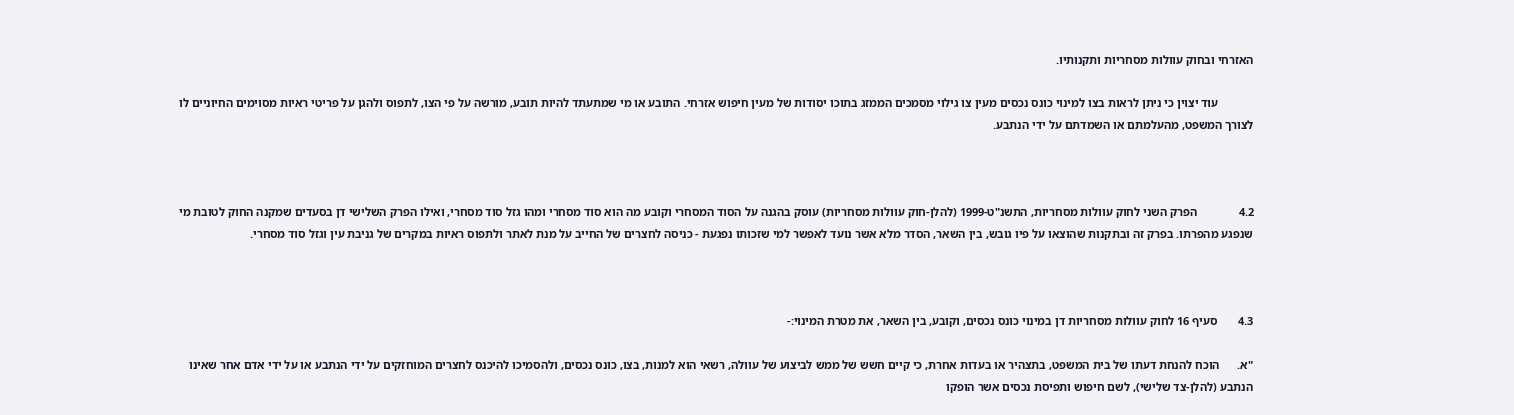האזרחי ובחוק עוולות מסחריות ותקנותיו.

            עוד יצוין כי ניתן לראות בצו למינוי כונס נכסים מעין צו גילוי מסמכים הממזג בתוכו יסודות של מעין חיפוש אזרחי. התובע או מי שמתעתד להיות תובע, מורשה על פי הצו, לתפוס ולהגן על פריטי ראיות מסוימים החיוניים לו לצורך המשפט, מהעלמתם או השמדתם על ידי הנתבע.



4.2              הפרק השני לחוק עוולות מסחריות, התשנ"ט-1999 (להלן-חוק עוולות מסחריות) עוסק בהגנה על הסוד המסחרי וקובע מה הוא סוד מסחרי ומהו גזל סוד מסחרי, ואילו הפרק השלישי דן בסעדים שמקנה החוק לטובת מי שנפגע מהפרתו. בפרק זה ובתקנות שהוצאו על פיו גובש, בין השאר, הסדר מלא אשר נועד לאפשר למי שזכותו נפגעת - כניסה לחצרים של החייב על מנת לאתר ולתפוס ראיות במקרים של גניבת עין וגזל סוד מסחרי.



4.3       סעיף 16 לחוק עוולות מסחריות דן במינוי כונס נכסים, וקובע, בין השאר, את מטרת המינוי:-

"א.      הוכח להנחת דעתו של בית המשפט, בתצהיר או בעדות אחרת, כי קיים חשש של ממש לביצוע של עוולה, רשאי הוא למנות, בצו, כונס נכסים, ולהסמיכו להיכנס לחצרים המוחזקים על ידי הנתבע או על ידי אדם אחר שאינו הנתבע (להלן-צד שלישי), לשם חיפוש ותפיסת נכסים אשר הופקו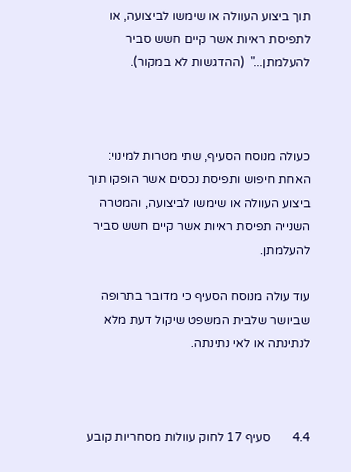תוך ביצוע העוולה או שימשו לביצועה, או לתפיסת ראיות אשר קיים חשש סביר להעלמתן..."  (ההדגשות לא במקור).



כעולה מנוסח הסעיף, שתי מטרות למינוי: האחת חיפוש ותפיסת נכסים אשר הופקו תוך ביצוע העוולה או שימשו לביצועה, והמטרה השנייה תפיסת ראיות אשר קיים חשש סביר להעלמתן.

עוד עולה מנוסח הסעיף כי מדובר בתרופה שביושר שלבית המשפט שיקול דעת מלא לנתינתה או לאי נתינתה.



4.4       סעיף 17 לחוק עוולות מסחריות קובע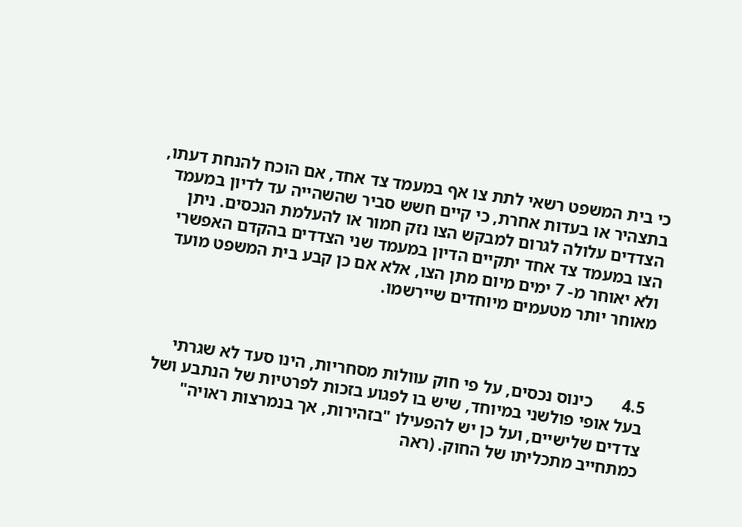כי בית המשפט רשאי לתת צו אף במעמד צד אחד, אם הוכח להנחת דעתו, בתצהיר או בעדות אחרת, כי קיים חשש סביר שהשהייה עד לדיון במעמד הצדדים עלולה לגרום למבקש הצו נזק חמור או להעלמת הנכסים. ניתן הצו במעמד צד אחד יתקיים הדיון במעמד שני הצדדים בהקדם האפשרי ולא יאוחר מ- 7 ימים מיום מתן הצו, אלא אם כן קבע בית המשפט מועד מאוחר יותר מטעמים מיוחדים שיירשמו.



4.5       כינוס נכסים, על פי חוק עוולות מסחריות, הינו סעד לא שגרתי בעל אופי פולשני במיוחד, שיש בו לפגוע בזכות לפרטיות של הנתבע ושל צדדים שלישיים, ועל כן יש להפעילו "בזהירות, אך בנמרצות ראויה" כמתחייב מתכליתו של החוק. (ראה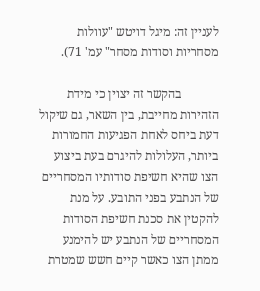לעניין זה: מיגל דויטש "עוולות מסחריות וסודות מסחר" עמ' 71).

            בהקשר זה יצוין כי מידת הזהירות מחייבת, בין השאר, גם שיקול דעת ביחס לאחת הפגיעות החמורות ביותר, העלולות להיגרם בעת ביצוע הצו שהיא חשיפת סודותיו המסחריים של הנתבע בפני התובע. על מנת להקטין את סכנת חשיפת הסודות המסחריים של הנתבע יש להימנע ממתן הצו כאשר קיים חשש שמטרת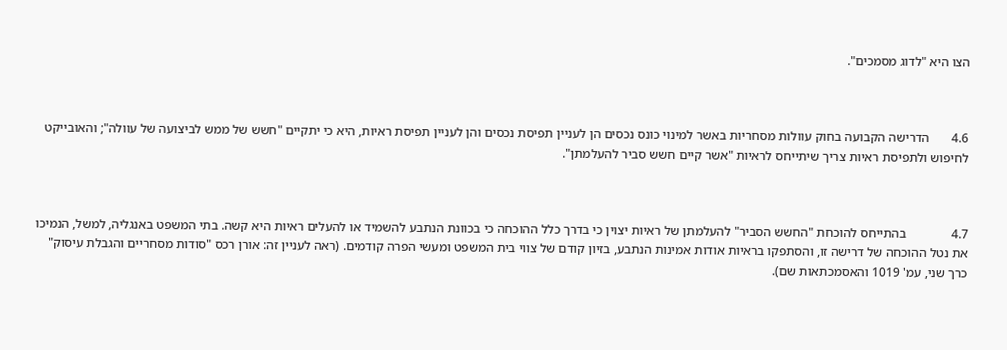הצו היא "לדוג מסמכים".



4.6       הדרישה הקבועה בחוק עוולות מסחריות באשר למינוי כונס נכסים הן לעניין תפיסת נכסים והן לעניין תפיסת ראיות, היא כי יתקיים "חשש של ממש לביצועה של עוולה"; והאובייקט לחיפוש ולתפיסת ראיות צריך שיתייחס לראיות "אשר קיים חשש סביר להעלמתן".



4.7              בהתייחס להוכחת "החשש הסביר" להעלמתן של ראיות יצוין כי בדרך כלל ההוכחה כי בכוונת הנתבע להשמיד או להעלים ראיות היא קשה. בתי המשפט באנגליה, למשל, הנמיכו את נטל ההוכחה של דרישה זו, והסתפקו בראיות אודות אמינות הנתבע, בזיון קודם של צווי בית המשפט ומעשי הפרה קודמים. (ראה לעניין זה: אורן רכס "סודות מסחריים והגבלת עיסוק" כרך שני, עמ' 1019 והאסמכתאות שם).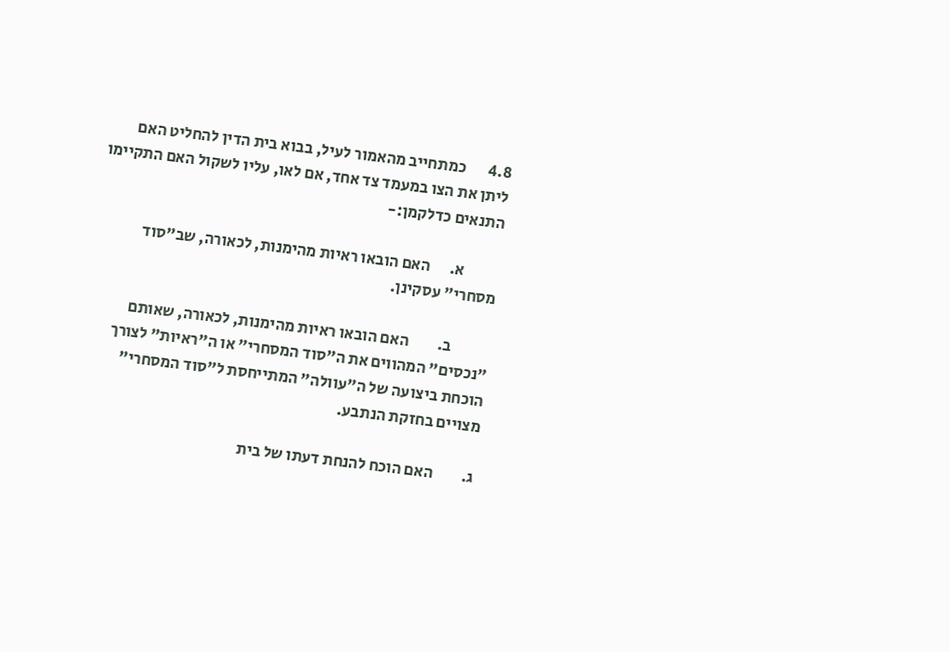4.8       כמתחייב מהאמור לעיל, בבוא בית הדין להחליט האם ליתן את הצו במעמד צד אחד, אם לאו, עליו לשקול האם התקיימו התנאים כדלקמן:-

           א.      האם הובאו ראיות מהימנות, לכאורה, שב"סוד מסחרי" עסקינן.

            ב.         האם הובאו ראיות מהימנות, לכאורה, שאותם "נכסים" המהווים את ה"סוד המסחרי" או ה"ראיות" לצורך הוכחת ביצועה של ה"עוולה" המתייחסת ל"סוד המסחרי" מצויים בחזקת הנתבע.

ג.         האם הוכח להנחת דעתו של בית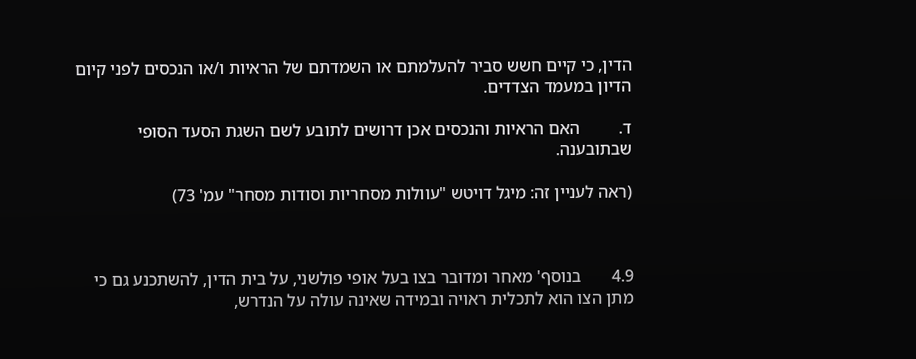הדין, כי קיים חשש סביר להעלמתם או השמדתם של הראיות ו/או הנכסים לפני קיום הדיון במעמד הצדדים.

ד.         האם הראיות והנכסים אכן דרושים לתובע לשם השגת הסעד הסופי שבתובענה.

(ראה לעניין זה: מיגל דויטש "עוולות מסחריות וסודות מסחר" עמ' 73)



4.9       בנוסף' מאחר ומדובר בצו בעל אופי פולשני, על בית הדין, להשתכנע גם כי מתן הצו הוא לתכלית ראויה ובמידה שאינה עולה על הנדרש,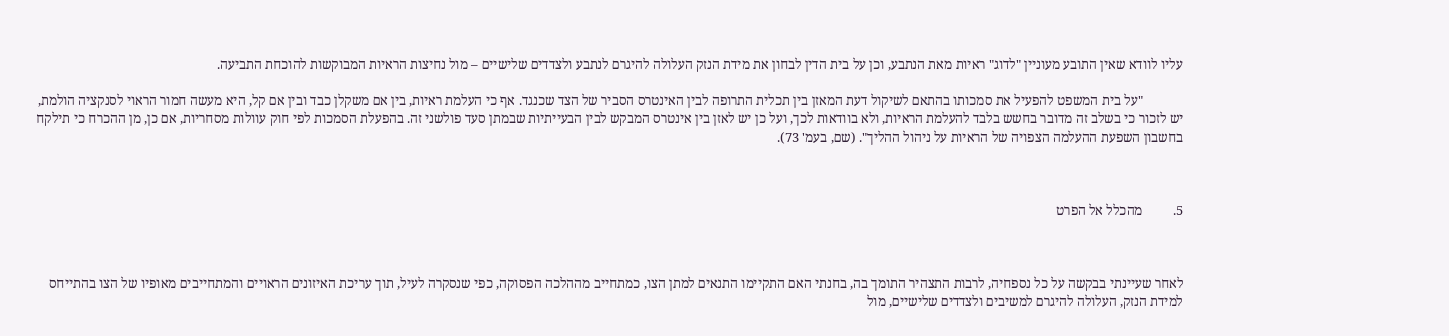עליו לוודא שאין התובע מעוניין "לדוג" ראיות מאת הנתבע, וכן על בית הדין לבחון את מידת הנזק העלולה להיגרם לנתבע ולצדדים שלישיים – מול נחיצות הראיות המבוקשות להוכחת התביעה.

            "על בית המשפט להפעיל את סמכותו בהתאם לשיקול דעת המאזן בין תכלית התרופה לבין האינטרס הסביר של הצד שכנגד. אף כי העלמת ראיות, בין אם משקלן כבד ובין אם קל, היא מעשה חמור הראוי לסנקציה הולמת, יש לזכור כי בשלב זה מדובר בחשש בלבד להעלמת הראיות, ולא בוודאות לכך, ועל כן יש לאזן בין אינטרס המבקש לבין הבעייתיות שבמתן סעד פולשני זה. בהפעלת הסמכות לפי חוק עוולות מסחריות, אם כן, מן ההכרח כי תילקח בחשבון השפעת ההעלמה הצפויה של הראיות על ניהול ההליך". (שם, בעמ' 73).



5.         מהכלל אל הפרט



לאחר שעיינתי בבקשה על כל נספחיה, לרבות התצהיר התומך בה, בחנתי האם התקיימו התנאים למתן הצו, כמתחייב מההלכה הפסוקה, כפי שנסקרה לעיל, תוך עריכת האיזונים הראויים והמתחייבים מאופיו של הצו בהתייחס למידת הנזק, העלולה להיגרם למשיבים ולצדדים שלישיים, מול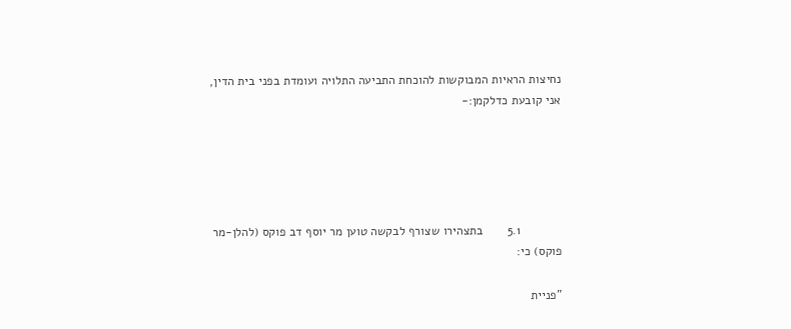נחיצות הראיות המבוקשות להוכחת התביעה התלויה ועומדת בפני בית הדין, אני קובעת כדלקמן:-





            5.1       בתצהירו שצורף לבקשה טוען מר יוסף דב פוקס (להלן-מר פוקס) כי:

"פניית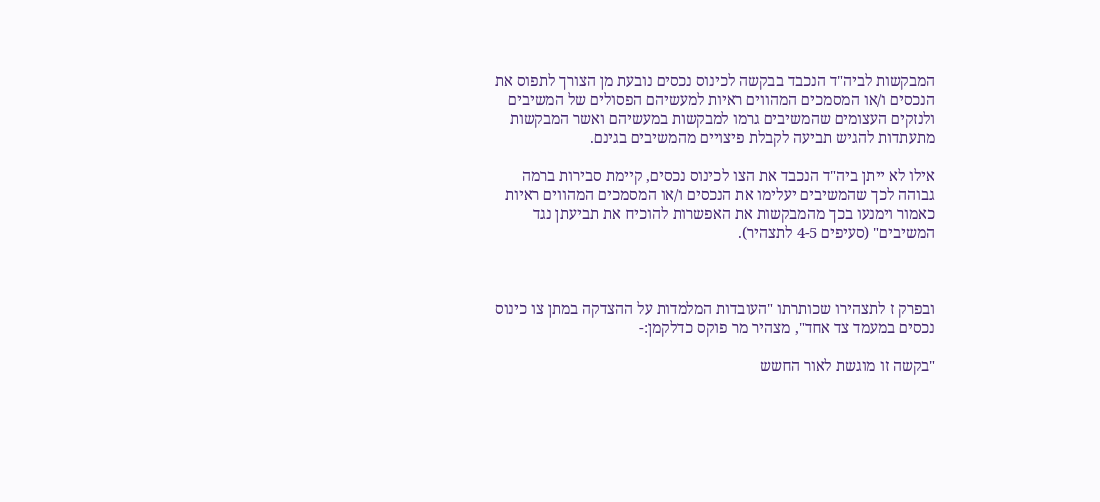המבקשות לביה"ד הנכבד בבקשה לכינוס נכסים נובעת מן הצורך לתפוס את הנכסים ו/או המסמכים המהווים ראיות למעשיהם הפסולים של המשיבים ולנזקים העצומים שהמשיבים גרמו למבקשות במעשיהם ואשר המבקשות מתעתדות להגיש תביעה לקבלת פיצויים מהמשיבים בגינם.

אילו לא ייתן ביה"ד הנכבד את הצו לכינוס נכסים, קיימת סבירות ברמה גבוהה לכך שהמשיבים יעלימו את הנכסים ו/או המסמכים המהווים ראיות כאמור וימנעו בכך מהמבקשות את האפשרות להוכיח את תביעתן נגד המשיבים" (סעיפים 4-5 לתצהיר).



ובפרק ז לתצהירו שכותרתו "העובדות המלמדות על ההצדקה במתן צו כינוס נכסים במעמד צד אחד", מצהיר מר פוקס כדלקמן:-

"בקשה זו מוגשת לאור החשש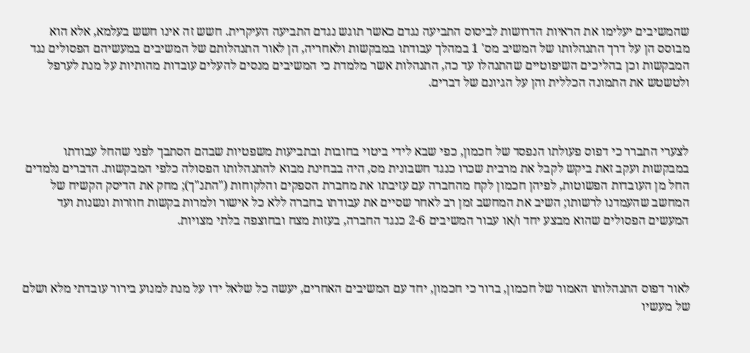שהמשיבים יעלימו את הראיות הדרושות לביסוס התביעה נגדם כאשר תוגש נגדם התביעה העיקרית. חשש זה אינו חשש בעלמא, אלא הוא מבוסס הן על דרך התנהלותו של המשיב מס' 1 במהלך עבודתו במבקשות ולאחריה, הן לאור התנהלותם של המשיבים במעשיהם הפסולים נגד המבקשות וכן בהליכים השיפוטיים שהתנהלו עד כה, התנהלות אשר מלמדת כי המשיבים מנסים להעלים עובדות מהותיות על מנת לערפל ולטשטש את התמונה הכללית והן על הגיונם של דברים.



לצערי התברר כי דפוס פעולתו הנפסד של חכמון, כפי שבא לידי ביטוי בחובות ובתביעות משפטיות שבהם הסתבך לפני שהחל עבודתו במבקשות ועקב זאת ביקש לקבל את מרבית שכרו כנגד חשבונית מס, היה בבחינת מבוא להתנהלותו הפסולה כלפי המבקשות. הדברים נלמדים החל מן העובדות הפשוטות, לפיהן חכמון לקח מהחברה עם עזיבתו את מחברת הספקים והלקוחות ("התנ"ך); מחק את הדיסק הקשיח של המחשב שהעמדנו לרשותו; השיב את המחשב זמן רב לאחר שסיים את עבודתו בחברה ללא כל אישור ולמרות בקשות חוזרות ונשנות ועד המעשים הפסולים שהוא מבצע יחד ו/או עבור המשיבים 2-6 כנגד החברה, בעזות מצח ובחוצפה בלתי מצויות.



לאור דפוס התנהלותו האמור של חכמון, ברור כי חכמון, יחד עם המשיבים האחרים, יעשה כל שלאל ידו על מנת למנוע בירור עובדתי מלא ושלם של מעשיו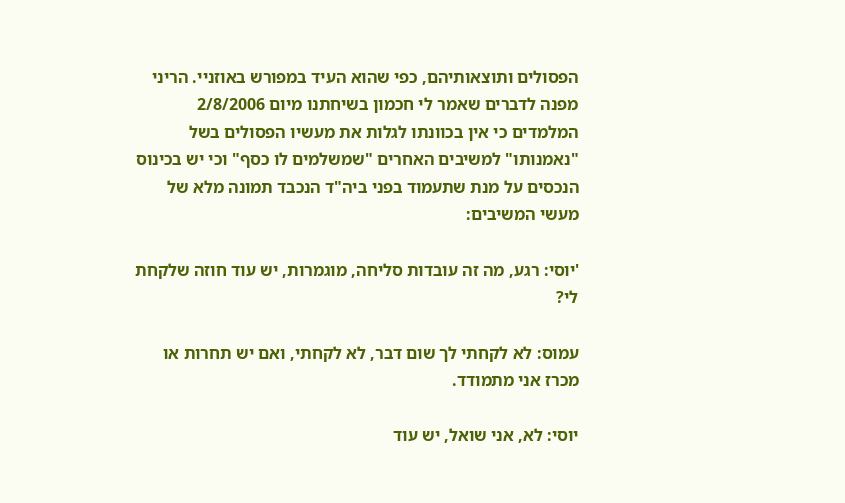הפסולים ותוצאותיהם, כפי שהוא העיד במפורש באוזניי. הריני מפנה לדברים שאמר לי חכמון בשיחתנו מיום 2/8/2006 המלמדים כי אין בכוונתו לגלות את מעשיו הפסולים בשל "נאמנותו" למשיבים האחרים "שמשלמים לו כסף" וכי יש בכינוס הנכסים על מנת שתעמוד בפני ביה"ד הנכבד תמונה מלא של מעשי המשיבים:

'יוסי: רגע, מה זה עובדות סליחה, מוגמרות, יש עוד חוזה שלקחת לי?

עמוס: לא לקחתי לך שום דבר, לא לקחתי, ואם יש תחרות או מכרז אני מתמודד.

יוסי: לא, אני שואל, יש עוד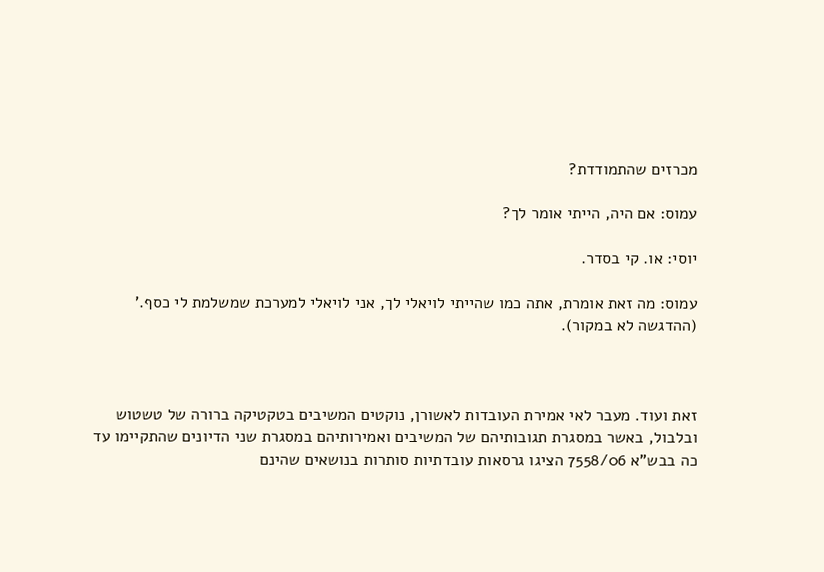מכרזים שהתמודדת?

עמוס: אם היה, הייתי אומר לך?

יוסי: או. קי בסדר.

עמוס: מה זאת אומרת, אתה כמו שהייתי לויאלי לך, אני לויאלי למערכת שמשלמת לי כסף.' (ההדגשה לא במקור).



זאת ועוד. מעבר לאי אמירת העובדות לאשורן, נוקטים המשיבים בטקטיקה ברורה של טשטוש ובלבול, באשר במסגרת תגובותיהם של המשיבים ואמירותיהם במסגרת שני הדיונים שהתקיימו עד כה בבש"א 7558/06 הציגו גרסאות עובדתיות סותרות בנושאים שהינם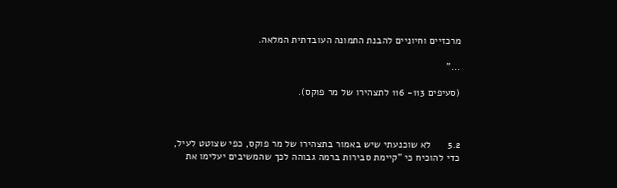מרכזיים וחיוניים להבנת התמונה העובדתית המלאה.

..."

(סעיפים 113- 116 לתצהירו של מר פוקס).



5.2      לא שוכנעתי שיש באמור בתצהירו של מר פוקס, כפי שצוטט לעיל, כדי להוכיח כי "קיימת סבירות ברמה גבוהה לכך שהמשיבים יעלימו את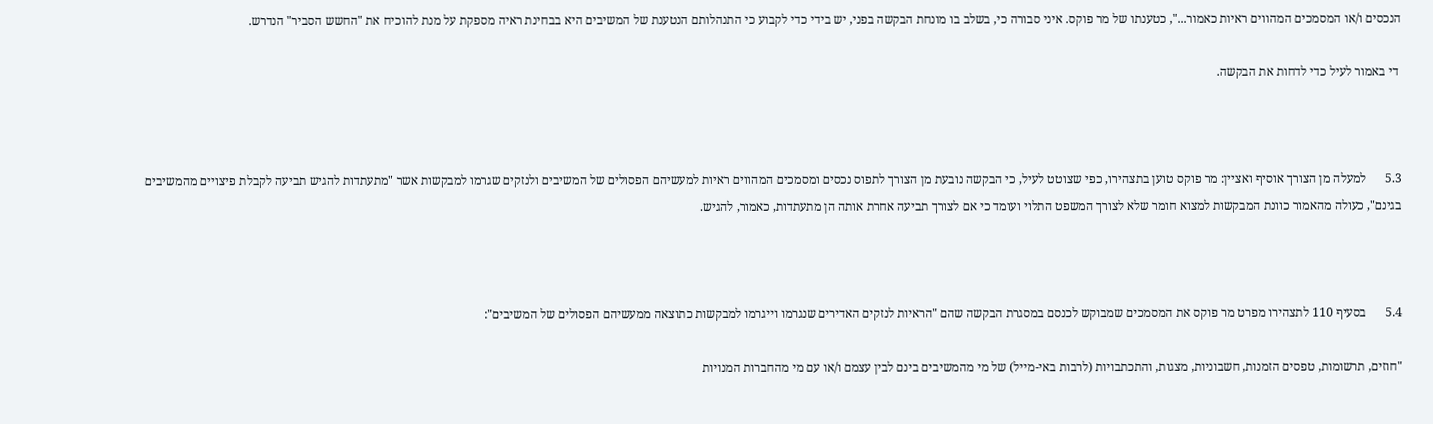הנכסים ו/או המסמכים המהווים ראיות כאמור...", כטענתו של מר פוקס. איני סבורה כי, בשלב בו מונחת הבקשה בפני, יש בידי כדי לקבוע כי התנהלותם הנטענת של המשיבים היא בבחינת ראיה מספקת על מנת להוכיח את "החשש הסביר" הנדרש.

 די באמור לעיל כדי לדחות את הבקשה.



5.3      למעלה מן הצורך אוסיף ואציין: מר פוקס טוען בתצהירו, כפי שצוטט לעיל, כי הבקשה נובעת מן הצורך לתפוס נכסים ומסמכים המהווים ראיות למעשיהם הפסולים של המשיבים ולנזקים שגרמו למבקשות אשר "מתעתדות להגיש תביעה לקבלת פיצויים מהמשיבים בגינם", כעולה מהאמור כוונת המבקשות למצוא חומר שלא לצורך המשפט התלוי ועומד כי אם לצורך תביעה אחרת אותה הן מתעתדות, כאמור, להגיש.



5.4      בסעיף 110 לתצהירו מפרט מר פוקס את המסמכים שמבוקש לכנסם במסגרת הבקשה שהם "הראיות לנזקים האדירים שנגרמו וייגרמו למבקשות כתוצאה ממעשיהם הפסולים של המשיבים":

"חוזים, תרשומות, טפסים הזמנות, חשבוניות, מצגות, והתכתבויות (לרבות באי-מייל) של מי מהמשיבים בינם לבין עצמם ו/או עם מי מהחברות המנויות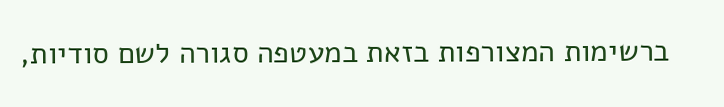ברשימות המצורפות בזאת במעטפה סגורה לשם סודיות,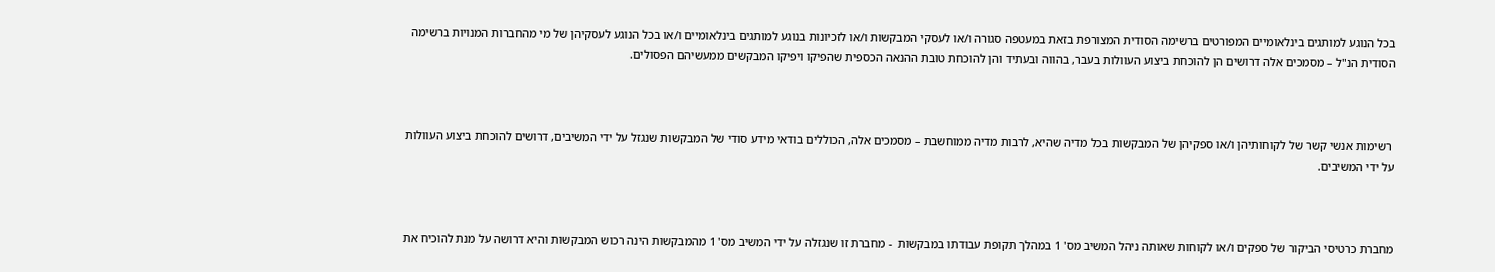בכל הנוגע למותגים בינלאומיים המפורטים ברשימה הסודית המצורפת בזאת במעטפה סגורה ו/או לעסקי המבקשות ו/או לזכיונות בנוגע למותגים בינלאומיים ו/או בכל הנוגע לעסקיהן של מי מהחברות המנויות ברשימה הסודית הנ"ל – מסמכים אלה דרושים הן להוכחת ביצוע העוולות בעבר, בהווה ובעתיד והן להוכחת טובת ההנאה הכספית שהפיקו ויפיקו המבקשים ממעשיהם הפסולים.



 רשימות אנשי קשר של לקוחותיהן ו/או ספקיהן של המבקשות בכל מדיה שהיא, לרבות מדיה ממוחשבת – מסמכים אלה, הכוללים בודאי מידע סודי של המבקשות שנגזל על ידי המשיבים, דרושים להוכחת ביצוע העוולות על ידי המשיבים.



מחברת כרטיסי הביקור של ספקים ו/או לקוחות שאותה ניהל המשיב מס' 1 במהלך תקופת עבודתו במבקשות  - מחברת זו שנגזלה על ידי המשיב מס' 1 מהמבקשות הינה רכוש המבקשות והיא דרושה על מנת להוכיח את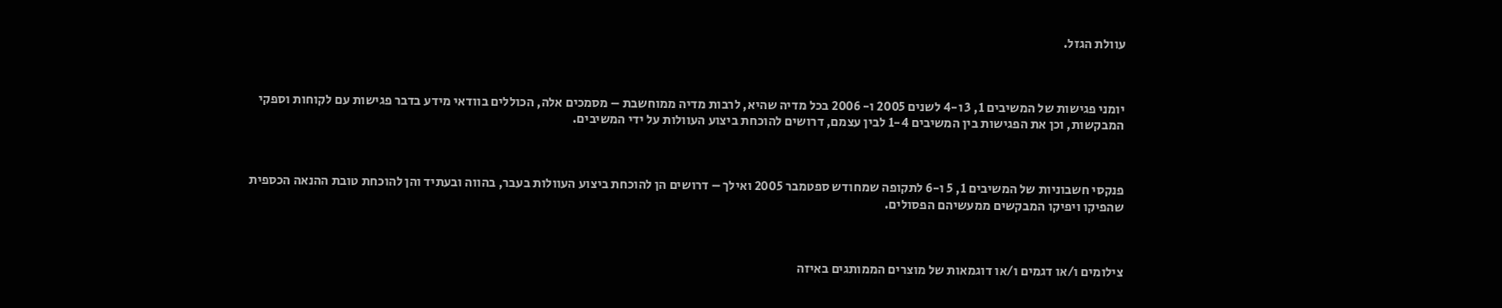עוולת הגזל.



יומני פגישות של המשיבים 1, 3 ו-4 לשנים 2005 ו- 2006 בכל מדיה שהיא, לרבות מדיה ממוחשבת – מסמכים אלה, הכוללים בוודאי מידע בדבר פגישות עם לקוחות וספקי המבקשות, וכן את הפגישות בין המשיבים 1-4 לבין עצמם, דרושים להוכחת ביצוע העוולות על ידי המשיבים.



פנקסי חשבוניות של המשיבים 1, 5 ו-6 לתקופה שמחודש ספטמבר 2005 ואילך – דרושים הן להוכחת ביצוע העוולות בעבר, בהווה ובעתיד והן להוכחת טובת ההנאה הכספית שהפיקו ויפיקו המבקשים ממעשיהם הפסולים.



צילומים ו/או דגמים ו/או דוגמאות של מוצרים הממותגים באיזה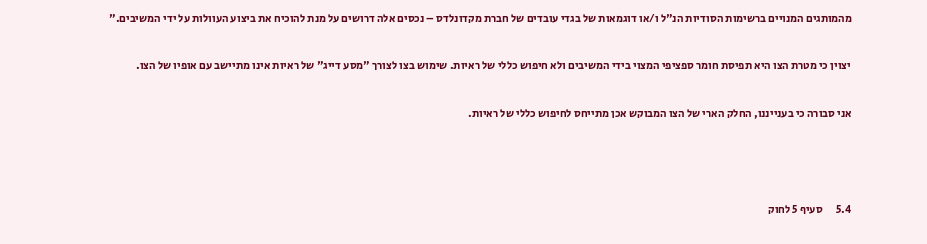מהמותגים המנויים ברשימות הסודיות הנ"ל ו/או דוגמאות של בגדי עובדים של חברת מקדונלדס – נכסים אלה דרושים על מנת להוכיח את ביצוע העוולות על ידי המשיבים."

יצוין כי מטרת הצו היא תפיסת חומר ספציפי המצוי בידי המשיבים ולא חיפוש כללי של ראיות. שימוש בצו לצורך "מסע דייג" של ראיות אינו מתיישב עם אופיו של הצו.

אני סבורה כי בענייננו, החלק הארי של הצו המבוקש אכן מתייחס לחיפוש כללי של ראיות.



5.4      סעיף 5 לחוק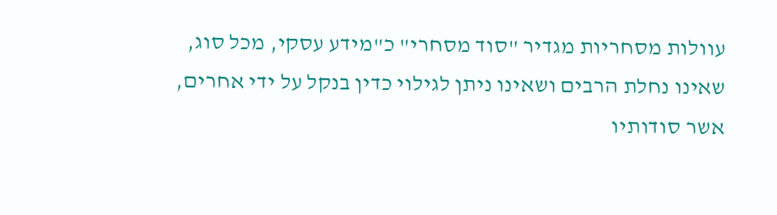עוולות מסחריות מגדיר "סוד מסחרי" כ"מידע עסקי, מכל סוג, שאינו נחלת הרבים ושאינו ניתן לגילוי כדין בנקל על ידי אחרים, אשר סודותיו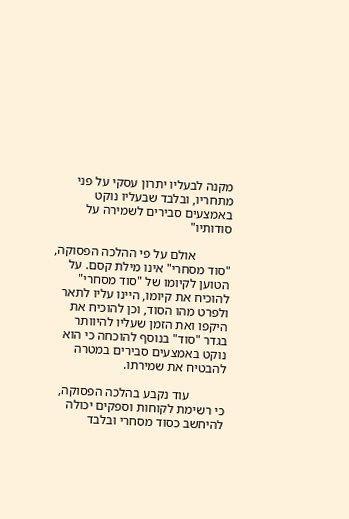מקנה לבעליו יתרון עסקי על פני מתחריו, ובלבד שבעליו נוקט באמצעים סבירים לשמירה על סודותיו"

           אולם על פי ההלכה הפסוקה, "סוד מסחרי" אינו מילת קסם. על הטוען לקיומו של "סוד מסחרי" להוכיח את קיומו, היינו עליו לתאר ולפרט מהו הסוד, וכן להוכיח את היקפו ואת הזמן שעליו להיוותר בגדר "סוד" בנוסף להוכחה כי הוא נוקט באמצעים סבירים במטרה להבטיח את שמירתו.

           עוד נקבע בהלכה הפסוקה, כי רשימת לקוחות וספקים יכולה להיחשב כסוד מסחרי ובלבד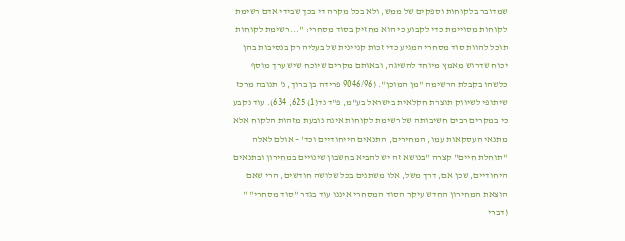שמדובר בלקוחות וספקים של ממש, ולא בכל מקרה די בכך שבידי אדם רשימת לקוחות מסויימת כדי לקבוע כי הוא מחזיק בסוד מסחרי: "...רשימת לקוחות תוכל להוות סוד מסחרי המגיע כדי זכות קניינית של בעליה רק בנסיבות בהן יכוח שדרוש מאמץ מיוחד להשיגה, ובאותם מקרים שיוכח שיש ערך מוסף כלשהו בקבלת הרשימה "מן המוכן". (9046/96 פרידה בן ברוך, נ' תנובה מרכז שיתופי לשיווק תוצרת חקלאית בישראל בע"מ, פ"ד נד(1) 625, 634). עוד נקבע כי במקרים רבים חשיבותה של רשימת לקוחות אינה נובעת מזהות הלקוח אלא מתנאי העסקאות עמו, המחירים, התנאים הייחודיים וכד' – אולם לאלה "תוחלת חיים" קצרה "בנושא זה יש להביא בחשבון שינויים במחירון ובתנאים היחודיים, שכן אם, דרך משל, אלו משתנים בכל שלושה חודשים, הרי שאם הוצאת המחירון החדש עיקר הסוד המסחרי איננו עוד בגדר "סוד מסחרי" " (דברי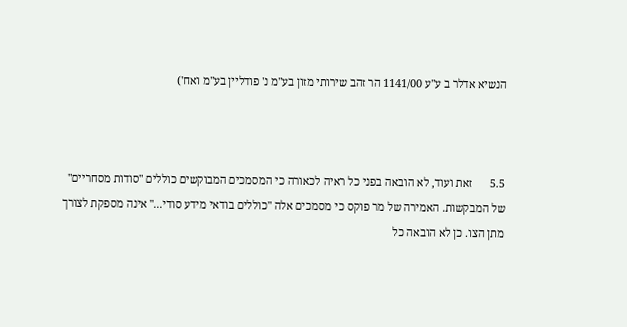הנשיא אדלר ב ע"ע 1141/00 הר זהב שירותי מזון בע"מ נ' פודליין בע"מ ואח')



5.5      זאת ועוד, לא הובאה בפני כל ראיה לכאורה כי המסמכים המבוקשים כוללים "סודות מסחריים" של המבקשות. האמירה של מר פוקס כי מסמכים אלה "כוללים בודאי מידע סודי..." אינה מספקת לצורך מתן הצו. כן לא הובאה כל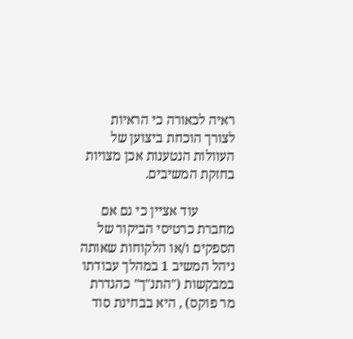ראיה לכאורה כי הראיות לצורך הוכחת ביצוען של העוולות הנטענות אכן מצויות בחזקת המשיבים.

           עוד אציין כי גם אם מחברת כרטיסי הביקור של הספקים ו/או הלקוחות שאותה ניהל המשיב 1 במהלך עבודתו במבקשות ("התנ"ך" כהגדרת מר פוקס) , היא בבחינת סוד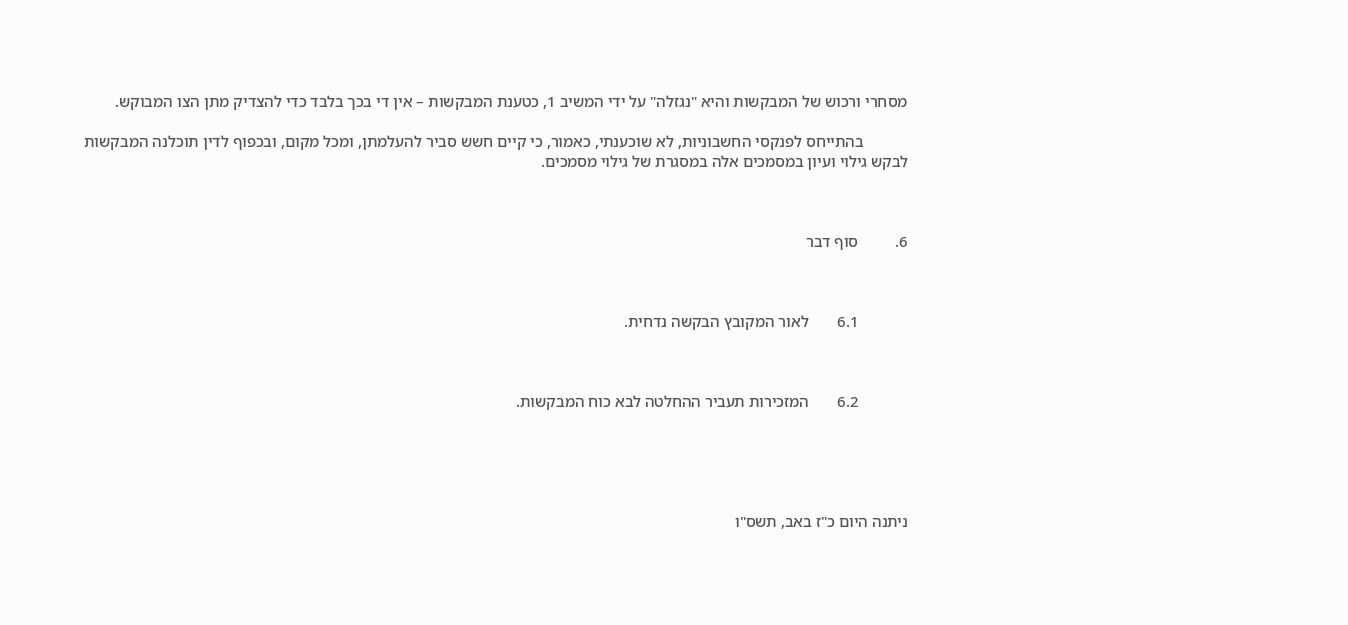מסחרי ורכוש של המבקשות והיא "נגזלה" על ידי המשיב 1, כטענת המבקשות – אין די בכך בלבד כדי להצדיק מתן הצו המבוקש.

           בהתייחס לפנקסי החשבוניות, לא שוכענתי, כאמור, כי קיים חשש סביר להעלמתן, ומכל מקום, ובכפוף לדין תוכלנה המבקשות לבקש גילוי ועיון במסמכים אלה במסגרת של גילוי מסמכים.



6.         סוף דבר



            6.1       לאור המקובץ הבקשה נדחית.



            6.2       המזכירות תעביר ההחלטה לבא כוח המבקשות.





ניתנה היום כ"ז באב, תשס"ו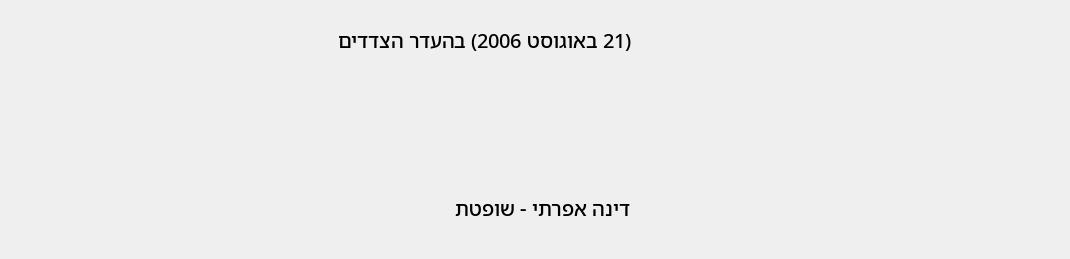(21 באוגוסט 2006) בהעדר הצדדים





דינה אפרתי - שופטת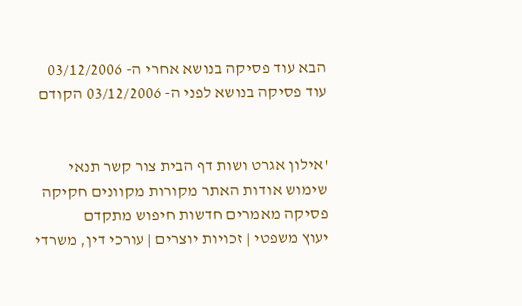הבא עוד פסיקה בנושא אחרי ה- 03/12/2006
עוד פסיקה בנושא לפני ה- 03/12/2006 הקודם


'אילון אגרט ושות דף הבית צור קשר תנאי שימוש אודות האתר מקורות מקוונים חקיקה פסיקה מאמרים חדשות חיפוש מתקדם
יעוץ משפטי | זכויות יוצרים | עורכי דין, משרדי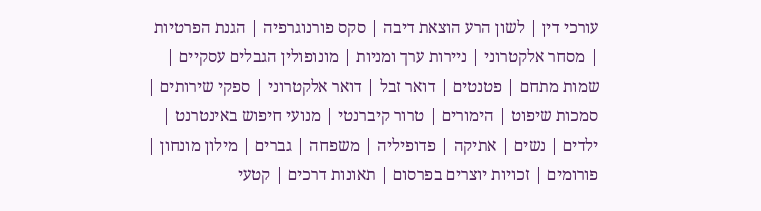עורכי דין | לשון הרע הוצאת דיבה | סקס פורנוגרפיה | הגנת הפרטיות | מסחר אלקטרוני | ניירות ערך ומניות | מונופולין הגבלים עסקיים | שמות מתחם | פטנטים | דואר זבל | דואר אלקטרוני | ספקי שירותים | סמכות שיפוט | הימורים | טרור קיברנטי | מנועי חיפוש באינטרנט | ילדים | נשים | אתיקה | פדופיליה | משפחה | גברים | מילון מונחון | פורומים | זכויות יוצרים בפרסום | תאונות דרכים | קטעי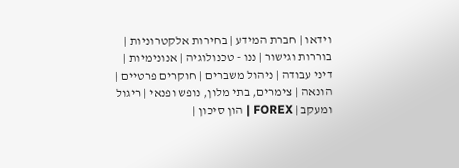וידאו | חברת המידע | בחירות אלקטרוניות | בוררות וגישור | ננו - טכנולוגיה | אנונימיות | דיני עבודה | ניהול משברים | חוקרים פרטיים | הונאה | צימרים, בתי מלון, נופש ופנאי | ריגול ומעקב | FOREX | הון סיכון |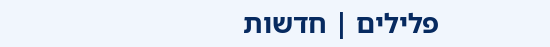פלילים | חדשות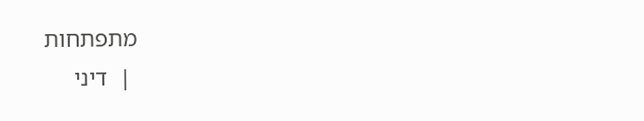מתפתחות
 |  דיני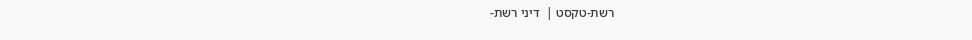רשת-טקסט |  דיני רשת-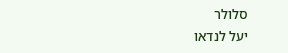סלולר
יעל לנדאו